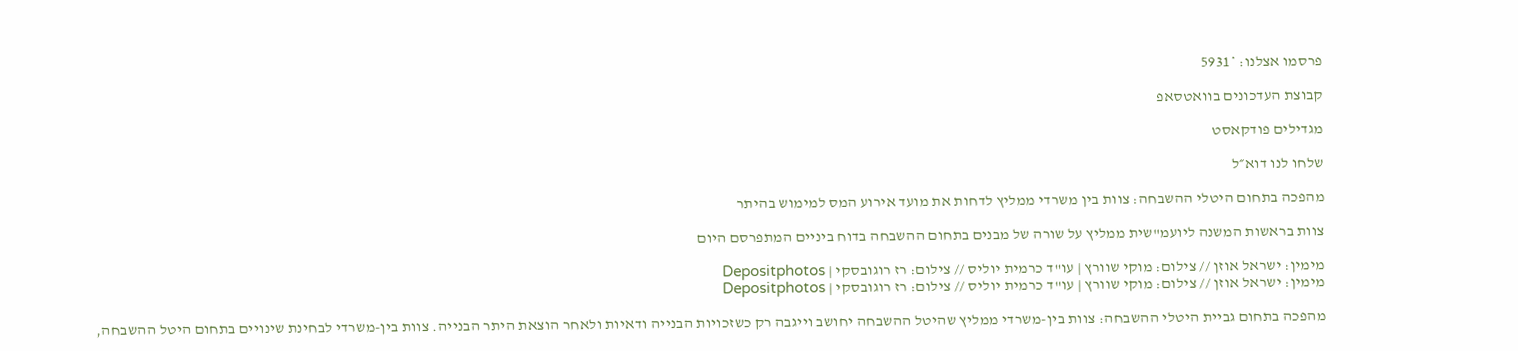פרסמו אצלנו: *5931

קבוצת העדכונים בוואטסאפ

מגדילים פודקאסט

שלחו לנו דוא״ל

מהפכה בתחום היטלי ההשבחה: צוות בין משרדי ממליץ לדחות את מועד אירוע המס למימוש בהיתר

צוות בראשות המשנה ליועמ"שית ממליץ על שורה של מבנים בתחום ההשבחה בדוח ביניים המתפרסם היום

מימין: ישראל אוזן // צילום: מוקי שוורץ | עו"ד כרמית יוליס // צילום: רז רוגובסקי | Depositphotos
מימין: ישראל אוזן // צילום: מוקי שוורץ | עו"ד כרמית יוליס // צילום: רז רוגובסקי | Depositphotos

מהפכה בתחום גביית היטלי ההשבחה: צוות בין-משרדי ממליץ שהיטל ההשבחה יחושב וייגבה רק כשזכויות הבנייה ודאיות ולאחר הוצאת היתר הבנייה. צוות בין-משרדי לבחינת שינויים בתחום היטל ההשבחה,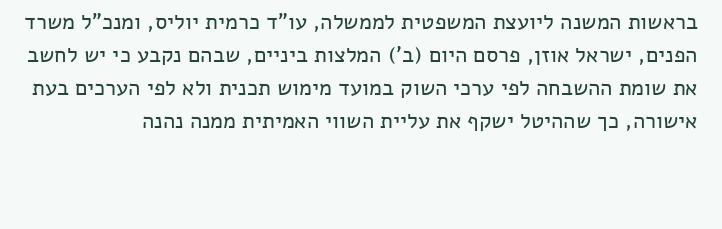בראשות המשנה ליועצת המשפטית לממשלה, עו"ד כרמית יוליס, ומנכ"ל משרד הפנים, ישראל אוזן, פרסם היום (ב') המלצות ביניים, שבהם נקבע כי יש לחשב את שומת ההשבחה לפי ערכי השוק במועד מימוש תכנית ולא לפי הערכים בעת אישורה, כך שההיטל ישקף את עליית השווי האמיתית ממנה נהנה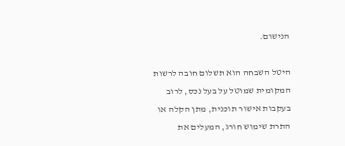הנישום.

היטל השבחה הוא תשלום חובה לרשות המקומית שמוטל על בעל נכס, לרוב בעקבות אישור תוכנית, מתן הקלה או התרת שימוש חורג, המעלים את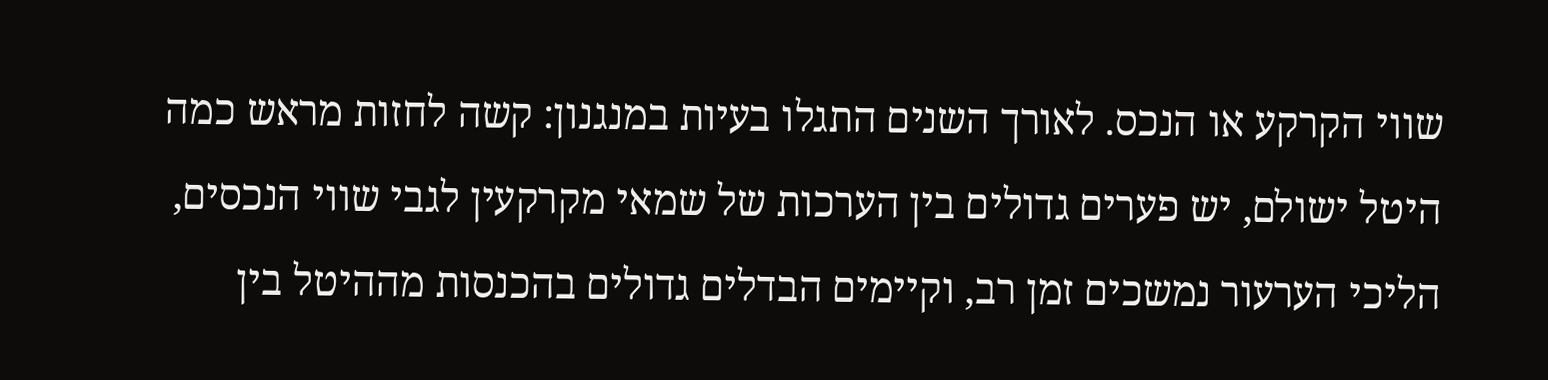שווי הקרקע או הנכס. לאורך השנים התגלו בעיות במנגנון: קשה לחזות מראש כמה היטל ישולם, יש פערים גדולים בין הערכות של שמאי מקרקעין לגבי שווי הנכסים, הליכי הערעור נמשכים זמן רב, וקיימים הבדלים גדולים בהכנסות מההיטל בין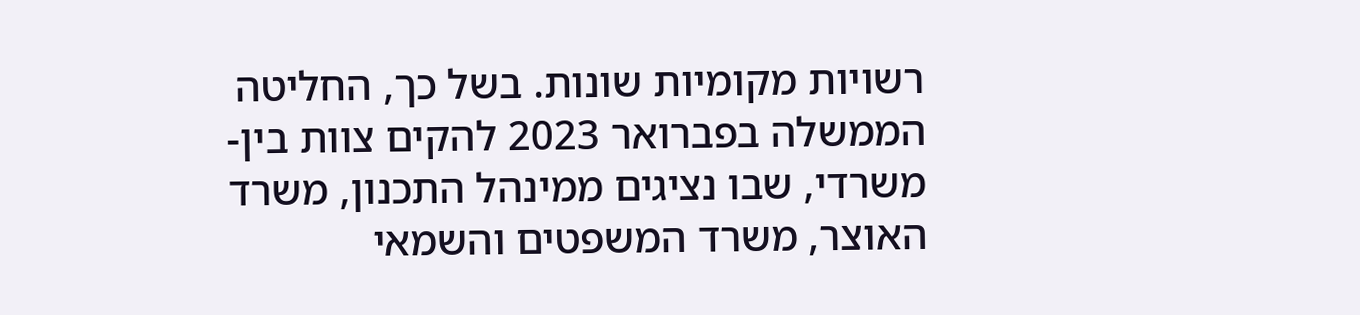רשויות מקומיות שונות. בשל כך, החליטה הממשלה בפברואר 2023 להקים צוות בין-משרדי, שבו נציגים ממינהל התכנון, משרד האוצר, משרד המשפטים והשמאי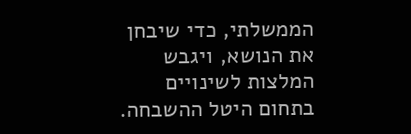הממשלתי, כדי שיבחן את הנושא, ויגבש המלצות לשינויים בתחום היטל ההשבחה.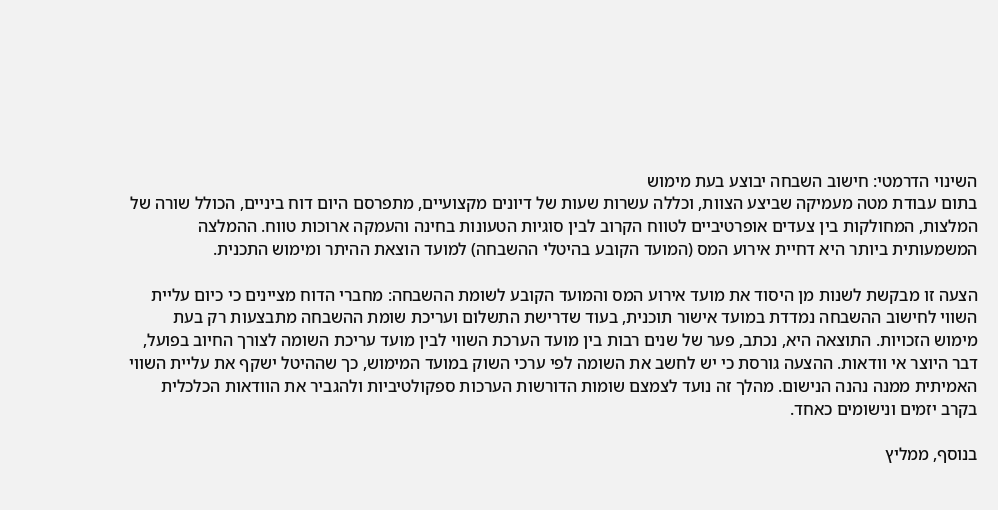השינוי הדרמטי: חישוב השבחה יבוצע בעת מימוש
בתום עבודת מטה מעמיקה שביצע הצוות, וכללה עשרות שעות של דיונים מקצועיים, מתפרסם היום דוח ביניים, הכולל שורה של המלצות, המחולקות בין צעדים אופרטיביים לטווח הקרוב לבין סוגיות הטעונות בחינה והעמקה ארוכות טווח. ההמלצה המשמעותית ביותר היא דחיית אירוע המס (המועד הקובע בהיטלי ההשבחה) למועד הוצאת ההיתר ומימוש התכנית.

הצעה זו מבקשת לשנות מן היסוד את מועד אירוע המס והמועד הקובע לשומת ההשבחה: מחברי הדוח מציינים כי כיום עליית השווי לחישוב ההשבחה נמדדת במועד אישור תוכנית, בעוד שדרישת התשלום ועריכת שומת ההשבחה מתבצעות רק בעת מימוש הזכויות. התוצאה היא, נכתב, פער של שנים רבות בין מועד הערכת השווי לבין מועד עריכת השומה לצורך החיוב בפועל, דבר היוצר אי וודאות. ההצעה גורסת כי יש לחשב את השומה לפי ערכי השוק במועד המימוש, כך שההיטל ישקף את עליית השווי האמיתית ממנה נהנה הנישום. מהלך זה נועד לצמצם שומות הדורשות הערכות ספקולטיביות ולהגביר את הוודאות הכלכלית בקרב יזמים ונישומים כאחד.

בנוסף, ממליץ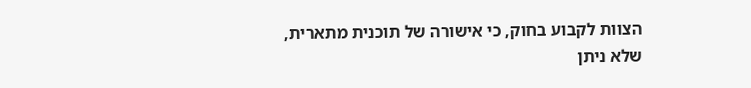הצוות לקבוע בחוק, כי אישורה של תוכנית מתארית, שלא ניתן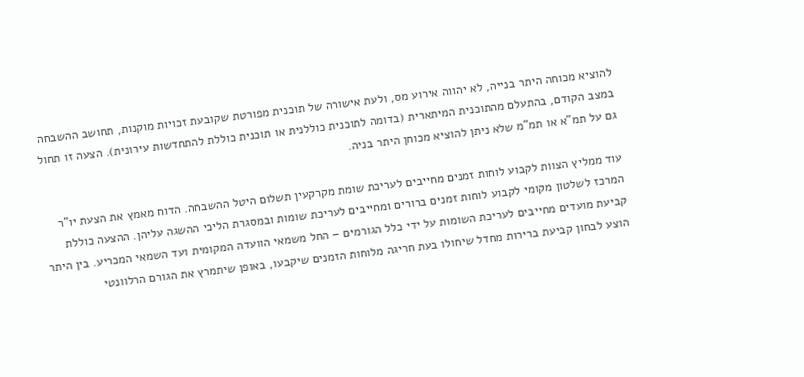להוציא מכוחה היתר בנייה, לא יהווה אירוע מס, ולעת אישורה של תוכנית מפורטת שקובעת זכויות מוקנות, תחושב ההשבחה במצב הקודם, בהתעלם מהתוכנית המיתארית (בדומה לתוכנית כוללנית או תוכנית כוללת להתחדשות עירונית). הצעה זו תחול גם על תמ"א או תמ"מ שלא ניתן להוציא מכוחן היתר בניה.

עוד ממליץ הצוות לקבוע לוחות זמנים מחייבים לעריכת שומת מקרקעין תשלום היטל ההשבחה. הדוח מאמץ את הצעת יו"ר המרכז לשלטון מקומי לקבוע לוחות זמנים ברורים ומחייבים לעריכת שומות ובמסגרת הליכי ההשגה עליהן. ההצעה כוללת קביעת מועדים מחייבים לעריכת השומות על ידי כלל הגורמים – החל משמאי הוועדה המקומית ועד השמאי המכריע. בין היתר הוצע לבחון קביעת ברירות מחדל שיחולו בעת חריגה מלוחות הזמנים שיקבעו, באופן שיתמרץ את הגורם הרלוונטי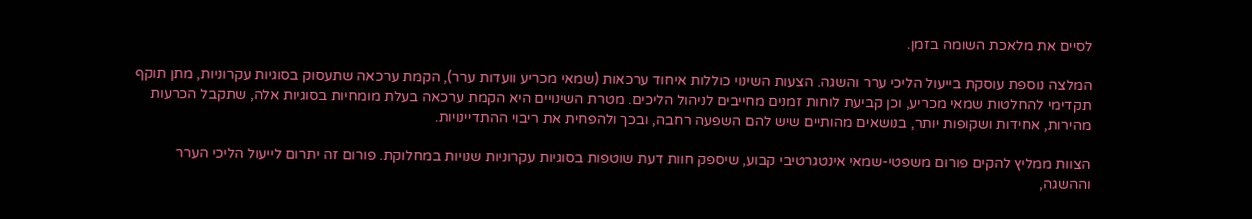לסיים את מלאכת השומה בזמן.

המלצה נוספת עוסקת בייעול הליכי ערר והשגה. הצעות השינוי כוללות איחוד ערכאות (שמאי מכריע וועדות ערר), הקמת ערכאה שתעסוק בסוגיות עקרוניות, מתן תוקף תקדימי להחלטות שמאי מכריע, וכן קביעת לוחות זמנים מחייבים לניהול הליכים. מטרת השינויים היא הקמת ערכאה בעלת מומחיות בסוגיות אלה, שתקבל הכרעות מהירות, אחידות ושקופות יותר, בנושאים מהותיים שיש להם השפעה רחבה, ובכך ולהפחית את ריבוי ההתדיינויות.

הצוות ממליץ להקים פורום משפטי-שמאי אינטגרטיבי קבוע, שיספק חוות דעת שוטפות בסוגיות עקרוניות שנויות במחלוקת. פורום זה יתרום לייעול הליכי הערר וההשגה,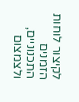לקיצור לוחות הזמנים התכנוניים, ולצמצום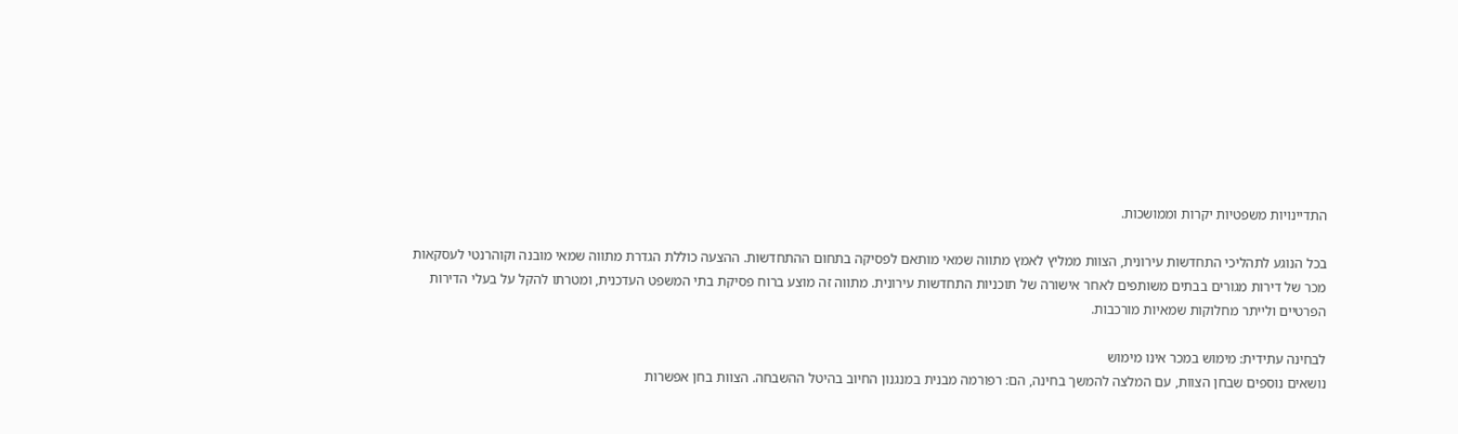התדיינויות משפטיות יקרות וממושכות.

בכל הנוגע לתהליכי התחדשות עירונית, הצוות ממליץ לאמץ מתווה שמאי מותאם לפסיקה בתחום ההתחדשות. ההצעה כוללת הגדרת מתווה שמאי מובנה וקוהרנטי לעסקאות מכר של דירות מגורים בבתים משותפים לאחר אישורה של תוכניות התחדשות עירונית. מתווה זה מוצע ברוח פסיקת בתי המשפט העדכנית, ומטרתו להקל על בעלי הדירות הפרטיים ולייתר מחלוקות שמאיות מורכבות.

לבחינה עתידית: מימוש במכר אינו מימוש
נושאים נוספים שבחן הצוות, עם המלצה להמשך בחינה, הם: רפורמה מבנית במנגנון החיוב בהיטל ההשבחה. הצוות בחן אפשרות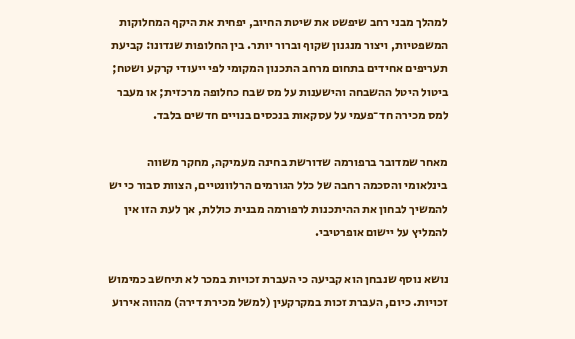למהלך מבני רחב שיפשט את שיטת החיוב, יפחית את היקף המחלוקות המשפטיות, ויצור מנגנון שקוף וברור יותר. בין החלופות שנדונו: קביעת תעריפים אחידים בתחום מרחב התכנון המקומי לפי ייעודי קרקע ושטח; ביטול היטל ההשבחה והישענות על מס שבח כחלופה מרכזית; או מעבר למס מכירה חד־פעמי על עסקאות בנכסים בנויים חדשים בלבד.

מאחר שמדובר ברפורמה שדורשת בחינה מעמיקה, מחקר משווה בינלאומי והסכמה רחבה של כלל הגורמים הרלוונטיים, הצוות סבור כי יש להמשיך לבחון את ההיתכנות לרפורמה מבנית כוללת, אך לעת הזו אין להמליץ על יישום אופרטיבי.

נושא נוסף שנבחן הוא קביעה כי העברת זכויות במכר לא תיחשב כמימוש זכויות. כיום, העברת זכות במקרקעין (למשל מכירת דירה) מהווה אירוע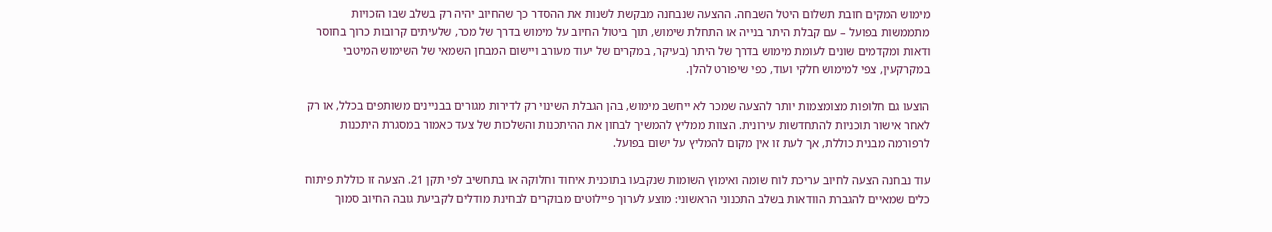מימוש המקים חובת תשלום היטל השבחה. ההצעה שנבחנה מבקשת לשנות את ההסדר כך שהחיוב יהיה רק בשלב שבו הזכויות מתממשות בפועל – עם קבלת היתר בנייה או התחלת שימוש, תוך ביטול החיוב על מימוש בדרך של מכר, שלעיתים קרובות כרוך בחוסר ודאות ומקדמים שונים לעומת מימוש בדרך של היתר (בעיקר, במקרים של יעוד מעורב ויישום המבחן השמאי של השימוש המיטבי במקרקעין, צפי למימוש חלקי ועוד, כפי שיפורט להלן.

הוצעו גם חלופות מצומצמות יותר להצעה שמכר לא ייחשב מימוש, בהן הגבלת השינוי רק לדירות מגורים בבניינים משותפים בכלל, או רק לאחר אישור תוכניות להתחדשות עירונית. הצוות ממליץ להמשיך לבחון את ההיתכנות והשלכות של צעד כאמור במסגרת היתכנות לרפורמה מבנית כוללת, אך לעת זו אין מקום להמליץ על ישום בפועל.

עוד נבחנה הצעה לחיוב עריכת לוח שומה ואימוץ השומות שנקבעו בתוכנית איחוד וחלוקה או בתחשיב לפי תקן 21. הצעה זו כוללת פיתוח כלים שמאיים להגברת הוודאות בשלב התכנוני הראשוני: מוצע לערוך פיילוטים מבוקרים לבחינת מודלים לקביעת גובה החיוב סמוך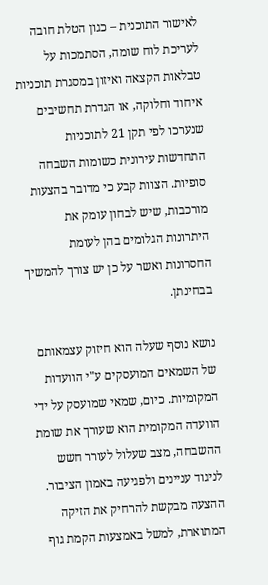לאישור התוכנית – כגון הטלת חובה לעריכת לוח שומה, הסתמכות על טבלאות הקצאה ואיזון במסגרת תוכניות איחוד וחלוקה, או הגדרת תחשיבים שנערכו לפי תקן 21 לתוכניות התחדשות עירונית כשומות השבחה סופיות. הצוות קבע כי מדובר בהצעות מורכבות, שיש לבחון עומק את היתרונות הגלומים בהן לעומת החסרונות ואשר על כן יש צורך להמשיך בבחינתן.

נושא נוסף שעלה הוא חיזוק עצמאותם של השמאים המועסקים ע"י הוועדות המקומיות. כיום, שמאי שמועסק על ידי הוועדה המקומית הוא שעורך את שומת ההשבחה, מצב שעלול לעורר חשש לניגוד עניינים ולפגיעה באמון הציבור. ההצעה מבקשת להרחיק את הזיקה המתוארת, למשל באמצעות הקמת גוף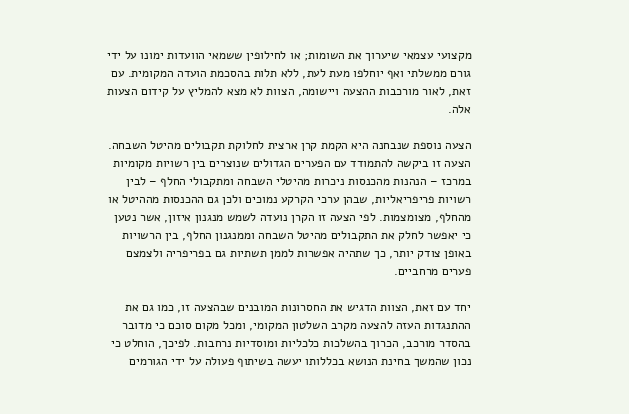מקצועי עצמאי שיערוך את השומות; או לחילופין ששמאי הוועדות ימונו על ידי גורם ממשלתי ואף יוחלפו מעת לעת, ללא תלות בהסכמת הועדה המקומית. עם זאת, לאור מורכבות ההצעה ויישומה, הצוות לא מצא להמליץ על קידום הצעות אלה.

הצעה נוספת שנבחנה היא הקמת קרן ארצית לחלוקת תקבולים מהיטל השבחה. הצעה זו ביקשה להתמודד עם הפערים הגדולים שנוצרים בין רשויות מקומיות במרכז – הנהנות מהכנסות ניכרות מהיטלי השבחה ומתקבולי החלף – לבין רשויות פריפריאליות, שבהן ערכי הקרקע נמוכים ולכן גם ההכנסות מההיטל או מהחלף, מצומצמות. לפי הצעה זו הקרן נועדה לשמש מנגנון איזון, אשר נטען כי יאפשר לחלק את התקבולים מהיטל השבחה וממנגנון החלף, בין הרשויות באופן צודק יותר, כך שתהיה אפשרות לממן תשתיות גם בפריפריה ולצמצם פערים מרחביים.

יחד עם זאת, הצוות הדגיש את החסרונות המובנים שבהצעה זו, כמו גם את ההתנגדות העזה להצעה מקרב השלטון המקומי, ומכל מקום סוכם כי מדובר בהסדר מורכב, הכרוך בהשלכות כלכליות ומוסדיות נרחבות. לפיכך, הוחלט כי נכון שהמשך בחינת הנושא בכללותו יעשה בשיתוף פעולה על ידי הגורמים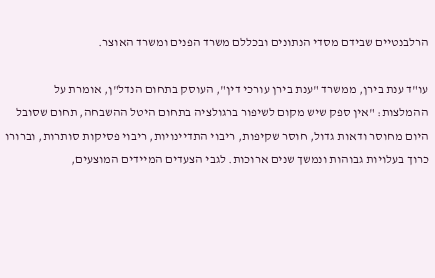הרלבנטיים שבידם מסדי הנתונים ובכללם משרד הפנים ומשרד האוצר.

עו"ד ענת בירן, ממשרד "ענת בירן עורכי דין", העוסק בתחום הנדל"ן, אומרת על ההמלצות: "אין ספק שיש מקום לשיפור ברגולציה בתחום היטל ההשבחה, תחום שסובל היום מחוסר ודאות גדול, חוסר שקיפות, ריבוי התדיינויות, ריבוי פסיקות סותרות, וברורו כרוך בעלויות גבוהות ונמשך שנים ארוכות. לגבי הצעדים המיידים המוצעים,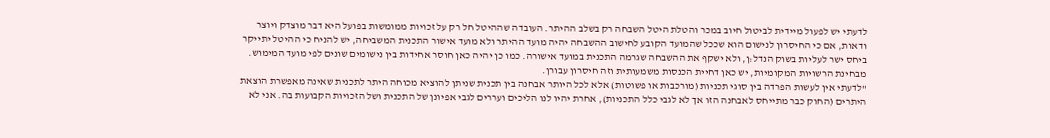לדעתי יש לפעול מיידית לביטול חיוב במכר והטלת היטל השבחה רק בשלב ההיתר. העובדה שההיטל חל רק על זכויות ממומשות בפועל היא דבר מוצדק ויוצר ודאות, אם כי החיסרון לנישום הוא שככל שהמועד הקובע לחישוב ההשבחה יהיה מועד ההיתר ולא מועד אישור התכנית המשביחה, יש להניח כי ההיטל יתייקר ביחס ישר לעליות בשוק הנדל:ן, ולא ישקף את ההשבחה שגרמה התכנית במועד אישורה. כמו כן יהיה כאן חוסר אחידות בין נישומים שונים לפי מועד המימוש. מבחינת הרשויות המקומיות, יש כאן דחיית הכנסות משמעותית וזה חיסרון עבורן.
"לדעתי אין לעשות הפרדה בין סוגי תכניות (מורכבות או פשוטות) אלא לכל היותר אבחנה בין תכנית שניתן להוציא מכוחה היתר לתכנית שאינה מאפשרת הוצאת היתרים (החוק כבר מתייחס לאבחנה הזו אך לא לגבי כלל התכניות), אחרת יהיו לנו הליכים ועררים לגבי אפיונן של התכנית ושל הזכויות הקבועות בה. אני לא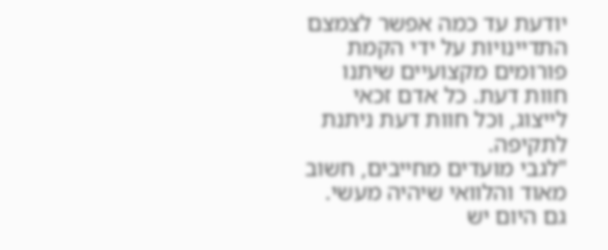יודעת עד כמה אפשר לצמצם התדיינויות על ידי הקמת פורומים מקצועיים שיתנו חוות דעת. כל אדם זכאי לייצוג, וכל חוות דעת ניתנת לתקיפה.
"לגבי מועדים מחייבים, חשוב מאוד והלוואי שיהיה מעשי. גם היום יש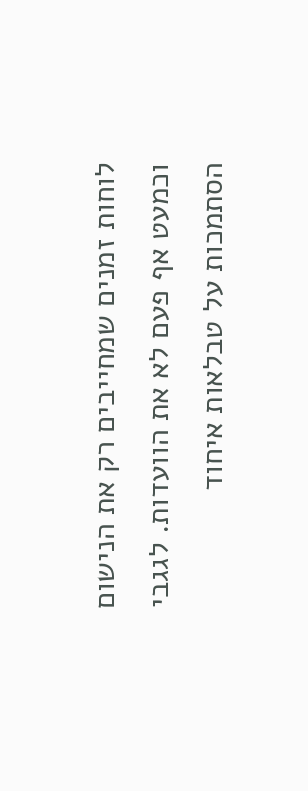לוחות זמנים שמחייבים רק את הנישום וכמעט אף פעם לא את הוועדות. לגגבי הסתמכות על טבלאות איחוד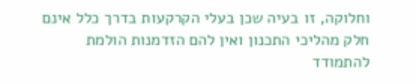וחלוקה, זו בעיה שכן בעלי הקרקעות בדרך כלל אינם חלק מהליכי התכנון ואין להם הזדמנות הולמת להתמודד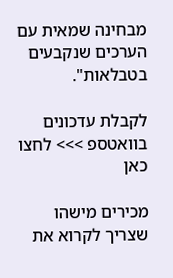מבחינה שמאית עם הערכים שנקבעים בטבלאות".

לקבלת עדכונים בוואטספ >>> לחצו כאן

מכירים מישהו שצריך לקרוא את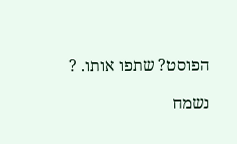הפוסט? שתפו אותו. ?

נשמח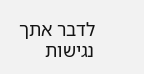לדבר אתך
נגישות